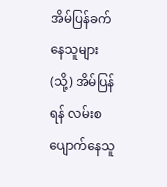အိမ်ပြန်ခက်နေသူများ (သို့) အိမ်ပြန်ရန် လမ်းစပျောက်နေသူ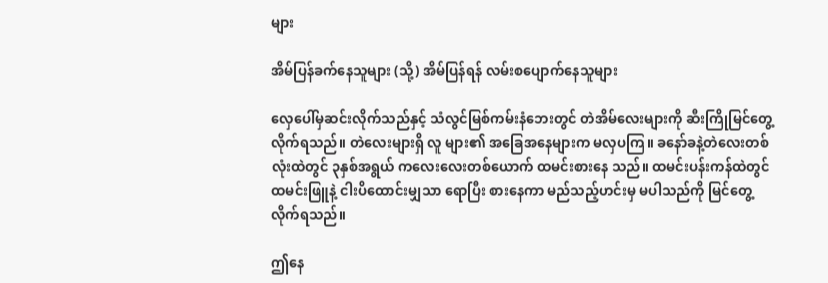များ

အိမ်ပြန်ခက်နေသူများ (သို့) အိမ်ပြန်ရန် လမ်းစပျောက်နေသူများ

လှေပေါ်မှဆင်းလိုက်သည်နှင့် သံလွင်မြစ်ကမ်းနံဘေးတွင် တဲအိမ်လေးများကို ဆီးကြိုမြင်တွေ့လိုက်ရသည်။ တဲလေးများရှိ လူ များ၏ အခြေအနေများက မလှပကြ။ ခနော်ခနဲ့တဲလေးတစ်လုံးထဲတွင် ၃နှစ်အရွယ် ကလေးလေးတစ်ယောက် ထမင်းစားနေ သည်။ ထမင်းပန်းကန်ထဲတွင် ထမင်းဖြူနဲ့ ငါးပိထောင်းမျှသာ ရောပြီး စားနေကာ မည်သည့်ဟင်းမှ မပါသည်ကို မြင်တွေ့လိုက်ရသည်။

ဤနေ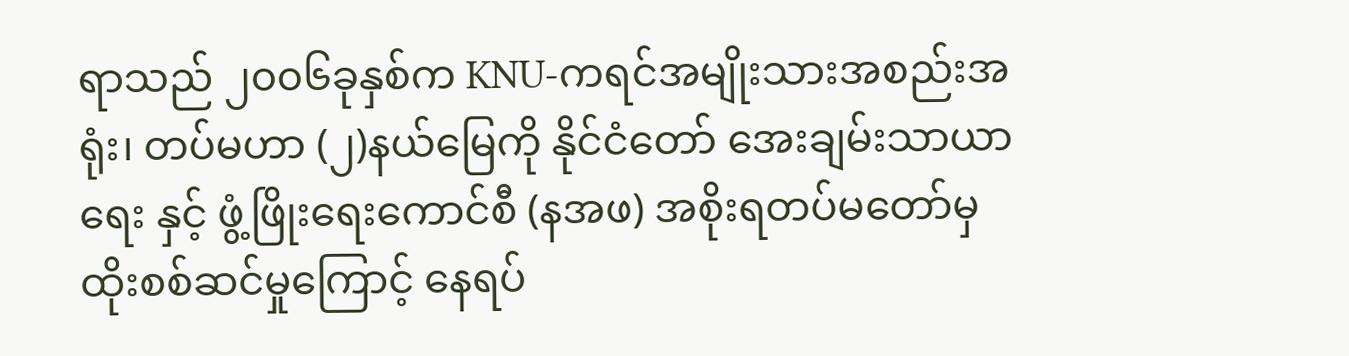ရာသည် ၂၀၀၆ခုနှစ်က KNU-ကရင်အမျိုးသားအစည်းအရုံး၊ တပ်မဟာ (၂)နယ်မြေကို နိုင်ငံတော် အေးချမ်းသာယာရေး နှင့် ဖွံ့ဖြိုးရေးကောင်စီ (နအဖ) အစိုးရတပ်မတော်မှ ထိုးစစ်ဆင်မှုကြောင့် နေရပ်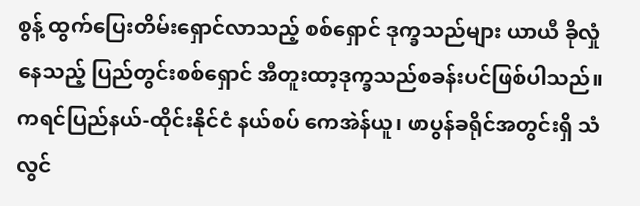စွန့် ထွက်ပြေးတိမ်းရှောင်လာသည့် စစ်ရှောင် ဒုက္ခသည်များ ယာယီ ခိုလှုံနေသည့် ပြည်တွင်းစစ်ရှောင် အီတူးထာ့ဒုက္ခသည်စခန်းပင်ဖြစ်ပါသည်။ ကရင်ပြည်နယ်-ထိုင်းနိုင်ငံ နယ်စပ် ကေအဲန်ယူ၊ ဖာပွန်ခရိုင်အတွင်းရှိ သံလွင်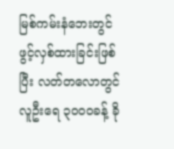မြစ်ကမ်းနံဘေးတွင် ဖွင့်လှစ်ထားခြင်းဖြစ်ပြီး လတ်တလောတွင် လူဦးရေ ၃ဝဝဝခန့် ခို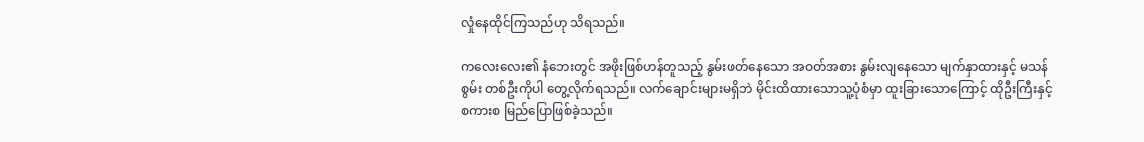လှုံနေထိုင်ကြသည်ဟု သိရသည်။

ကလေးလေး၏ နံဘေးတွင် အဖိုးဖြစ်ဟန်တူသည့် နွမ်းဖတ်နေသော အဝတ်အစား နွမ်းလျနေသော မျက်နှာထားနှင့် မသန်စွမ်း တစ်ဦးကိုပါ တွေ့လိုက်ရသည်။ လက်ချောင်းများမရှိဘဲ မိုင်းထိထားသောသူ့ပုံစံမှာ ထူးခြားသောကြောင့် ထိုဦးကြီးနှင့် စကားစ မြည်ပြောဖြစ်ခဲ့သည်။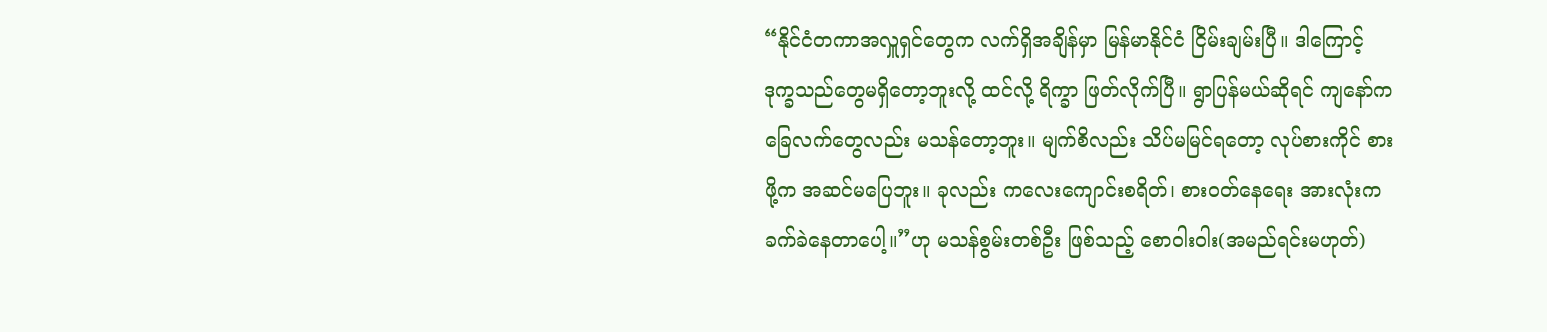“နိုင်ငံတကာအလှူရှင်တွေက လက်ရှိအချိန်မှာ မြန်မာနိုင်ငံ ငြိမ်းချမ်းပြီ။ ဒါကြောင့် ဒုက္ခသည်တွေမရှိတော့ဘူးလို့ ထင်လို့ ရိက္ခာ ဖြတ်လိုက်ပြီ။ ရွာပြန်မယ်ဆိုရင် ကျနော်က ခြေလက်တွေလည်း မသန်တော့ဘူး။ မျက်စိလည်း သိပ်မမြင်ရတော့ လုပ်စားကိုင် စားဖို့က အဆင်မပြေဘူး။ ခုလည်း ကလေးကျောင်းစရိတ်၊ စားဝတ်နေရေး အားလုံးက ခက်ခဲနေတာပေါ့။”ဟု မသန်စွမ်းတစ်ဦး ဖြစ်သည့် စောဝါးဝါး(အမည်ရင်းမဟုတ်)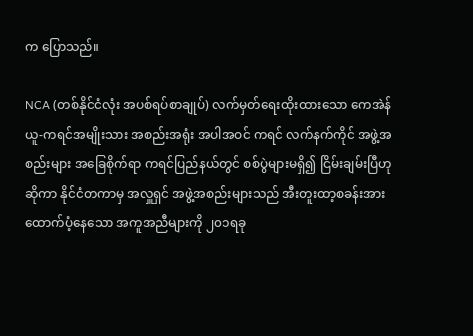က ပြောသည်။

NCA (တစ်နိုင်ငံလုံး အပစ်ရပ်စာချုပ်) လက်မှတ်ရေးထိုးထားသော ကေအဲန်ယူ-ကရင်အမျိုးသား အစည်းအရုံး အပါအဝင် ကရင် လက်နက်ကိုင် အဖွဲ့အစည်းများ အခြေစိုက်ရာ ကရင်ပြည်နယ်တွင် စစ်ပွဲများမရှိ၍ ငြိမ်းချမ်းပြီဟုဆိုကာ နိုင်ငံတကာမှ အလှူရှင် အဖွဲ့အစည်းများသည် အီးတူးထာ့စခန်းအား ထောက်ပံ့နေသော အကူအညီများကို ၂၀၁ရခု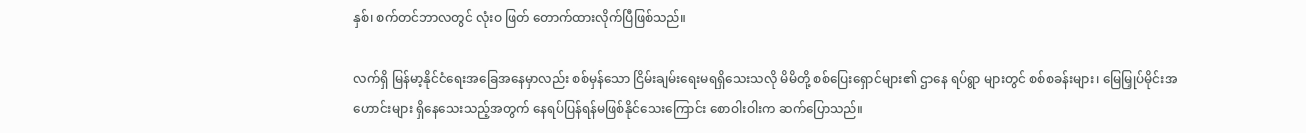နှစ်၊ စက်တင်ဘာလတွင် လုံးဝ ဖြတ် တောက်ထားလိုက်ပြီဖြစ်သည်။

လက်ရှိ မြန်မာ့နိုင်ငံရေးအခြေအနေမှာလည်း စစ်မှန်သော ငြိမ်းချမ်းရေးမရရှိသေးသလို မိမိတို့ စစ်ပြေးရှောင်များ၏ ဌာနေ ရပ်ရွာ များတွင် စစ်စခန်းများ၊ မြေမြှုပ်မိုင်းအဟောင်းများ ရှိနေသေးသည့်အတွက် နေရပ်ပြန်ရန်မဖြစ်နိုင်သေးကြောင်း စောဝါးဝါးက ဆက်ပြောသည်။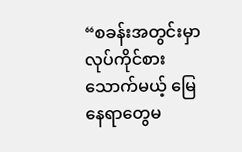“စခန်းအတွင်းမှာ လုပ်ကိုင်စားသောက်မယ့် မြေနေရာတွေမ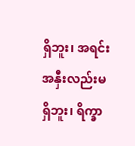ရှိဘူး၊ အရင်းအနှီးလည်းမရှိဘူး၊ ရိက္ခာ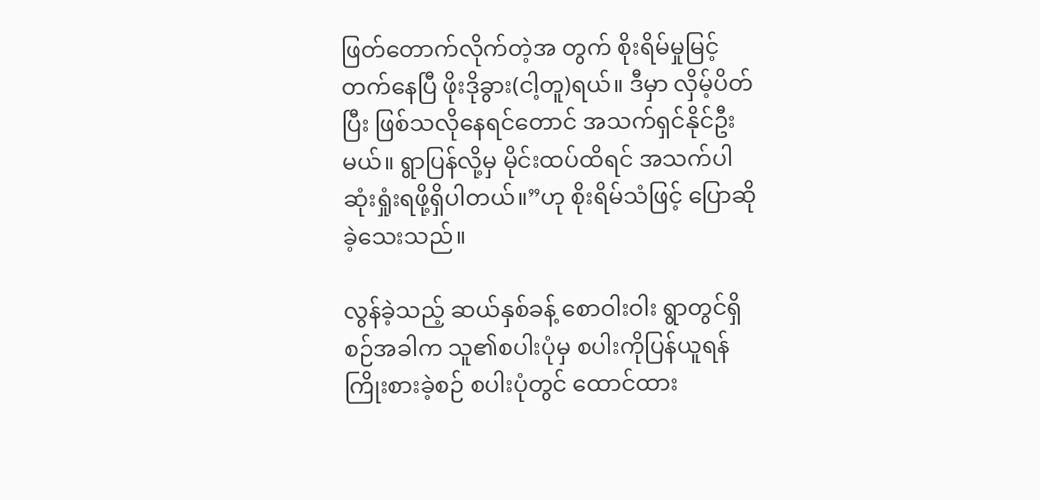ဖြတ်တောက်လိုက်တဲ့အ တွက် စိုးရိမ်မှုမြင့်တက်နေပြီ ဖိုးဒိုခွား(ငါ့တူ)ရယ်။ ဒီမှာ လှိမ့်ပိတ်ပြီး ဖြစ်သလိုနေရင်တောင် အသက်ရှင်နိုင်ဦးမယ်။ ရွာပြန်လို့မှ မိုင်းထပ်ထိရင် အသက်ပါ ဆုံးရှုံးရဖို့ရှိပါတယ်။”ဟု စိုးရိမ်သံဖြင့် ပြောဆိုခဲ့သေးသည်။

လွန်ခဲ့သည့် ဆယ်နှစ်ခန့် စောဝါးဝါး ရွာတွင်ရှိစဉ်အခါက သူ၏စပါးပုံမှ စပါးကိုပြန်ယူရန်ကြိုးစားခဲ့စဉ် စပါးပုံတွင် ထောင်ထား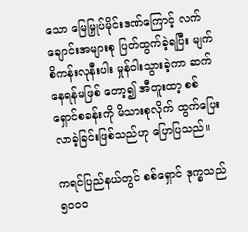သော မြေမြှုပ်မိုင်းဒဏ်ကြောင့် လက်ချောင်းအများစု ပြတ်ထွက်ခဲ့ရပြီး မျက်စိကန်းလုနီးပါး မှုန်ဝါးသွားခဲ့ကာ ဆက်နေရန်မဖြစ် တော့၍ အီတူးထာ့ စစ်ရှောင်စခန်းကို မိသားစုလိုက် ထွက်ပြေးလာခဲ့ခြင်းဖြစ်သည်ဟု ပြောပြသည်။

ကရင်ပြည်နယ်တွင် စစ်ရှောင် ဒုက္ခသည် ၅ဝဝဝ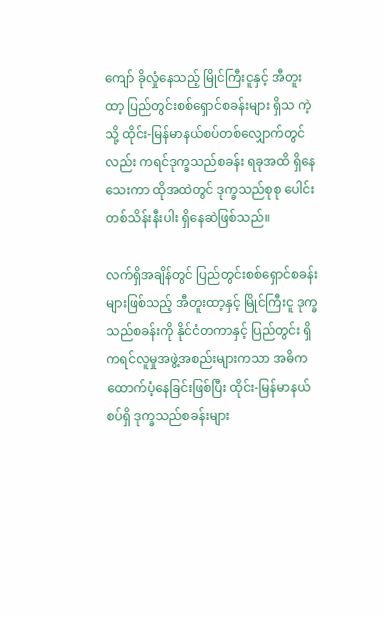ကျော် ခိုလှုံနေသည့် မြိုင်ကြီးငူနှင့် အီတူးထာ့ ပြည်တွင်းစစ်ရှောင်စခန်းများ ရှိသ ကဲ့သို့ ထိုင်း-မြန်မာနယ်စပ်တစ်လျှောက်တွင်လည်း ကရင်ဒုက္ခသည်စခန်း ရခုအထိ ရှိနေသေးကာ ထိုအထဲတွင် ဒုက္ခသည်စုစု ပေါင်း တစ်သိန်းနီးပါး ရှိနေဆဲဖြစ်သည်။

လက်ရှိအချိန်တွင် ပြည်တွင်းစစ်ရှောင်စခန်းများဖြစ်သည့် အီတူးထာ့နှင့် မြိုင်ကြီးငူ ဒုက္ခသည်စခန်းကို နိုင်ငံတကာနှင့် ပြည်တွင်း ရှိ ကရင်လူမှုအဖွဲ့အစည်းများကသာ အဓိကထောက်ပံ့နေခြင်းဖြစ်ပြီး ထိုင်း-မြန်မာနယ်စပ်ရှိ ဒုက္ခသည်စခန်းများ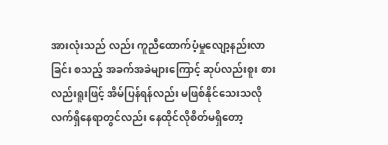အားလုံးသည် လည်း ကူညီထောက်ပံ့မှုလျော့နည်းလာခြင်း စသည့် အခက်အခဲများကြောင့် ဆုပ်လည်းစူး စားလည်းရူးဖြင့် အိမ်ပြန်ရန်လည်း မဖြစ်နိုင်သေးသလို လက်ရှိနေရာတွင်လည်း နေထိုင်လိုစိတ်မရှိတော့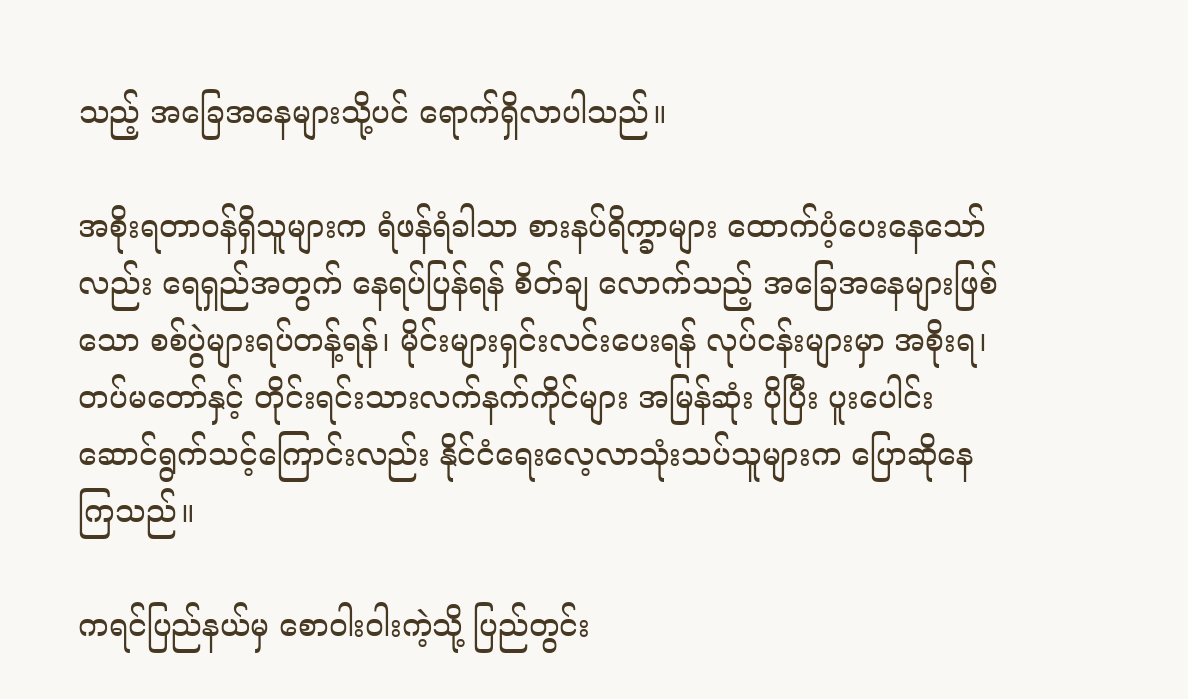သည့် အခြေအနေများသို့ပင် ရောက်ရှိလာပါသည်။

အစိုးရတာဝန်ရှိသူများက ရံဖန်ရံခါသာ စားနပ်ရိက္ခာများ ထောက်ပံ့ပေးနေသော်လည်း ရေရှည်အတွက် နေရပ်ပြန်ရန် စိတ်ချ လောက်သည့် အခြေအနေများဖြစ်သော စစ်ပွဲများရပ်တန့်ရန်၊ မိုင်းများရှင်းလင်းပေးရန် လုပ်ငန်းများမှာ အစိုးရ၊ တပ်မတော်နှင့် တိုင်းရင်းသားလက်နက်ကိုင်များ အမြန်ဆုံး ပိုပြီး ပူးပေါင်းဆောင်ရွက်သင့်ကြောင်းလည်း နိုင်ငံရေးလေ့လာသုံးသပ်သူများက ပြောဆိုနေကြသည်။

ကရင်ပြည်နယ်မှ စောဝါးဝါးကဲ့သို့ ပြည်တွင်း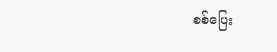စစ်ပြေး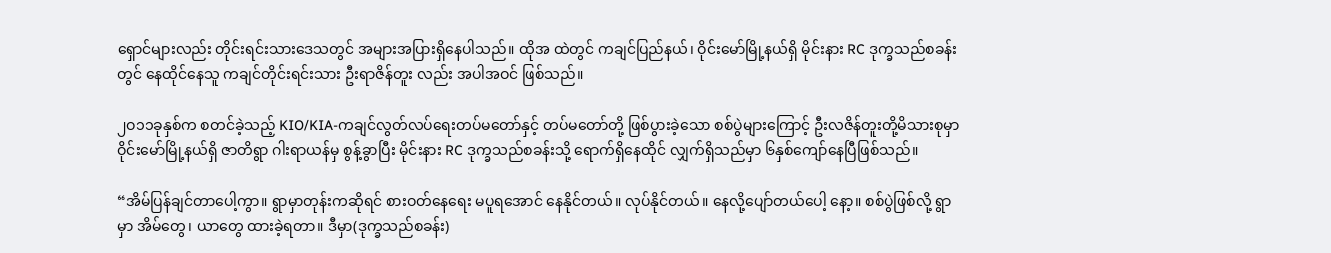ရှောင်များလည်း တိုင်းရင်းသားဒေသတွင် အများအပြားရှိနေပါသည်။ ထိုအ ထဲတွင် ကချင်ပြည်နယ်၊ ဝိုင်းမော်မြို့နယ်ရှိ မိုင်းနား RC ဒုက္ခသည်စခန်းတွင် နေထိုင်နေသူ ကချင်တိုင်းရင်းသား ဦးရာဇိန်တူး လည်း အပါအဝင် ဖြစ်သည်။

၂ဝ၁၁ခုနှစ်က စတင်ခဲ့သည့် KIO/KIA-ကချင်လွတ်လပ်ရေးတပ်မတော်နှင့် တပ်မတော်တို့ ဖြစ်ပွားခဲ့သော စစ်ပွဲများကြောင့် ဦးလဇိန်တူးတို့မိသားစုမှာ ဝိုင်းမော်မြို့နယ်ရှိ ဇာတိရွာ ဂါးရာယန်မှ စွန့်ခွာပြီး မိုင်းနား RC ဒုက္ခသည်စခန်းသို့ ရောက်ရှိနေထိုင် လျှက်ရှိသည်မှာ ၆နှစ်ကျော်နေပြီဖြစ်သည်။

“အိမ်ပြန်ချင်တာပေါ့ကွာ။ ရွာမှာတုန်းကဆိုရင် စားဝတ်နေရေး မပူရအောင် နေနိုင်တယ်။ လုပ်နိုင်တယ်။ နေလို့ပျော်တယ်ပေါ့ နော့။ စစ်ပွဲဖြစ်လို့ ရွာမှာ အိမ်တွေ၊ ယာတွေ ထားခဲ့ရတာ။ ဒီမှာ(ဒုက္ခသည်စခန်း)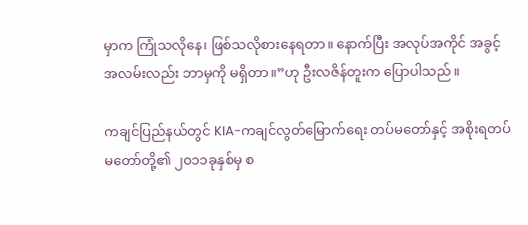မှာက ကြုံသလိုနေ၊ ဖြစ်သလိုစားနေရတာ။ နောက်ပြီး အလုပ်အကိုင် အခွင့်အလမ်းလည်း ဘာမှကို မရှိတာ။”ဟု ဦးလဇိန်တူးက ပြောပါသည်။

ကချင်ပြည်နယ်တွင် KIA-ကချင်လွတ်မြောက်ရေး တပ်မတော်နှင့် အစိုးရတပ်မတော်တို့၏ ၂၀၁၁ခုနှစ်မှ စ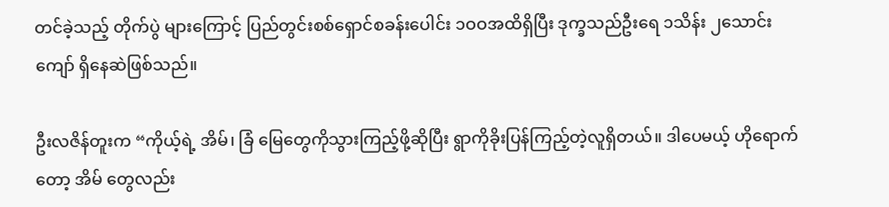တင်ခဲ့သည့် တိုက်ပွဲ များကြောင့် ပြည်တွင်းစစ်ရှောင်စခန်းပေါင်း ၁ဝဝအထိရှိပြီး ဒုက္ခသည်ဦးရေ ၁သိန်း ၂သောင်းကျော် ရှိနေဆဲဖြစ်သည်။

ဦးလဇိန်တူးက “ကိုယ့်ရဲ့ အိမ်၊ ခြံ မြေတွေကိုသွားကြည့်ဖို့ဆိုပြီး ရွာကိုခိုးပြန်ကြည့်တဲ့လူရှိတယ်။ ဒါပေမယ့် ဟိုရောက်တော့ အိမ် တွေလည်း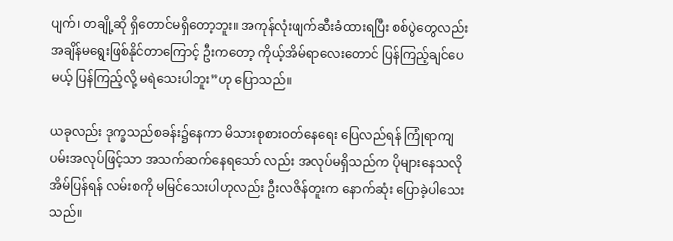ပျက်၊ တချို့ဆို ရှိတောင်မရှိတော့ဘူး။ အကုန်လုံးဖျက်ဆီးခံထားရပြီး စစ်ပွဲတွေလည်း အချိန်မရွေးဖြစ်နိုင်တာကြောင့် ဦးကတော့ ကိုယ့်အိမ်ရာလေးတောင် ပြန်ကြည့်ချင်ပေမယ့် ပြန်ကြည့်လို့ မရဲသေးပါဘူး”ဟု ပြောသည်။

ယခုလည်း ဒုက္ခသည်စခန်း၌နေကာ မိသားစုစားဝတ်နေရေး ပြေလည်ရန် ကြုံရာကျပမ်းအလုပ်ဖြင့်သာ အသက်ဆက်နေရသော် လည်း အလုပ်မရှိသည်က ပိုများနေသလို အိမ်ပြန်ရန် လမ်းစကို မမြင်သေးပါဟုလည်း ဦးလဇိန်တူးက နောက်ဆုံး ပြောခဲ့ပါသေး သည်။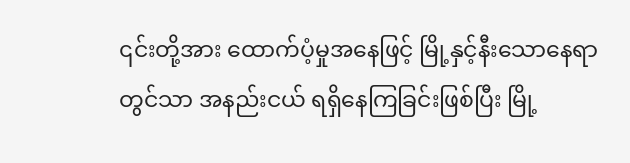၎င်းတို့အား ထောက်ပံ့မှုအနေဖြင့် မြို့နှင့်နီးသောနေရာတွင်သာ အနည်းငယ် ရရှိနေကြခြင်းဖြစ်ပြီး မြို့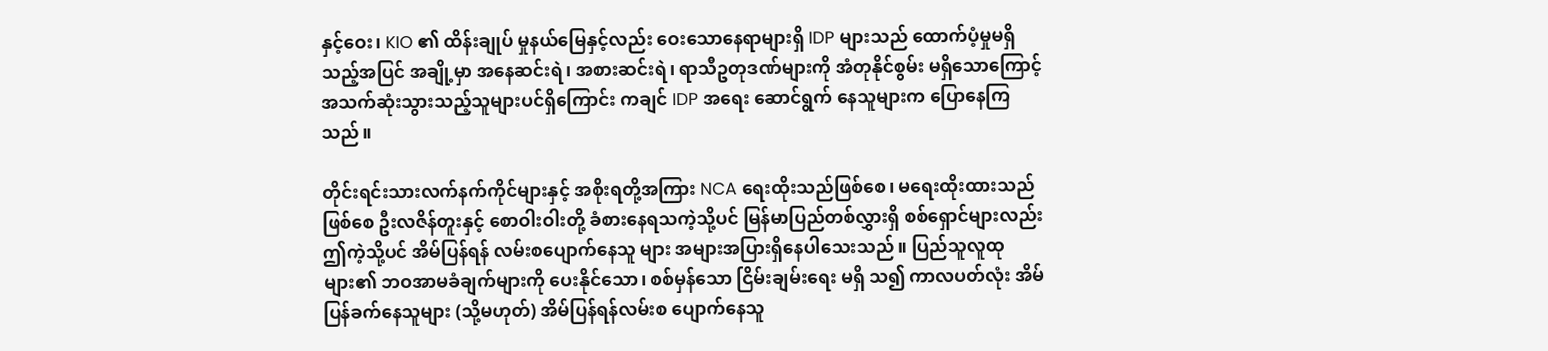နှင့်ဝေး၊ KIO ၏ ထိန်းချုပ် မှုနယ်မြေနှင့်လည်း ဝေးသောနေရာများရှိ IDP များသည် ထောက်ပံ့မှုမရှိသည့်အပြင် အချို့မှာ အနေဆင်းရဲ၊ အစားဆင်းရဲ၊ ရာသီဥတုဒဏ်များကို အံတုနိုင်စွမ်း မရှိသောကြောင့် အသက်ဆုံးသွားသည့်သူများပင်ရှိကြောင်း ကချင် IDP အရေး ဆောင်ရွက် နေသူများက ပြောနေကြသည်။

တိုင်းရင်းသားလက်နက်ကိုင်များနှင့် အစိုးရတို့အကြား NCA ရေးထိုးသည်ဖြစ်စေ၊ မရေးထိုးထားသည်ဖြစ်စေ ဦးလဇိန်တူးနှင့် စောဝါးဝါးတို့ ခံစားနေရသကဲ့သို့ပင် မြန်မာပြည်တစ်လွှားရှိ စစ်ရှောင်များလည်း ဤကဲ့သို့ပင် အိမ်ပြန်ရန် လမ်းစပျောက်နေသူ များ အများအပြားရှိနေပါသေးသည်။ ပြည်သူလူထုများ၏ ဘဝအာမခံချက်များကို ပေးနိုင်သော၊ စစ်မှန်သော ငြိမ်းချမ်းရေး မရှိ သ၍ ကာလပတ်လုံး အိမ်ပြန်ခက်နေသူများ (သို့မဟုတ်) အိမ်ပြန်ရန်လမ်းစ ပျောက်နေသူ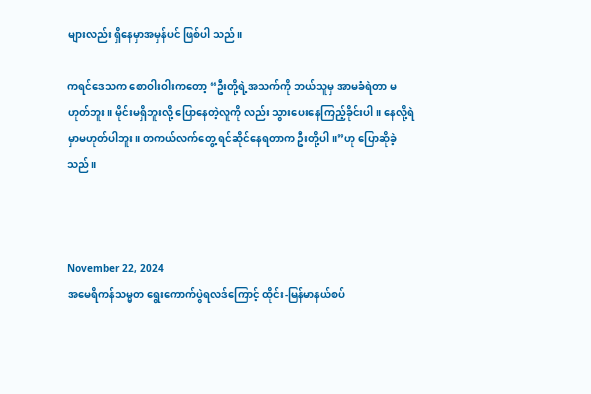များလည်း ရှိနေမှာအမှန်ပင် ဖြစ်ပါ သည်။

ကရင်ဒေသက စောဝါးဝါးကတော့ “ဦးတို့ရဲ့အသက်ကို ဘယ်သူမှ အာမခံရဲတာ မဟုတ်ဘူး။ မိုင်းမရှိဘူးလို့ ပြောနေတဲ့လူကို လည်း သွားပေးနေကြည့်ခိုင်းပါ။ နေလို့ရဲမှာမဟုတ်ပါဘူး။ တကယ်လက်တွေ့ ရင်ဆိုင်နေရတာက ဦးတို့ပါ။”ဟု ပြောဆိုခဲ့သည်။



November 22, 2024
အမေရိကန်သမ္မတ ရွေးကောက်ပွဲရလဒ်ကြောင့် ထိုင်း-မြန်မာနယ်စပ်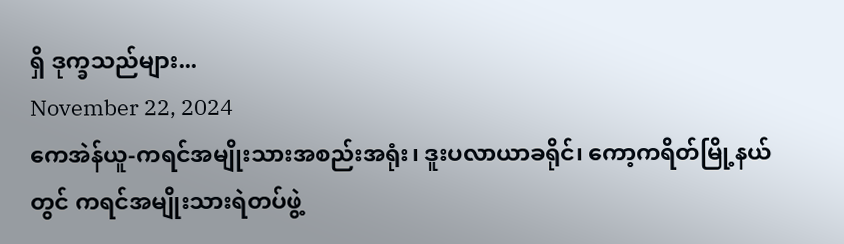ရှိ ဒုက္ခသည်များ...
November 22, 2024
ကေအဲန်ယူ-ကရင်အမျိုးသားအစည်းအရုံး၊ ဒူးပလာယာခရိုင်၊ ကော့ကရိတ်မြို့နယ်တွင် ကရင်အမျိုးသားရဲတပ်ဖွဲ့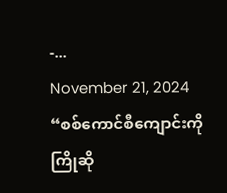-...
November 21, 2024
“စစ်ကောင်စီကျောင်းကို ကြိုဆို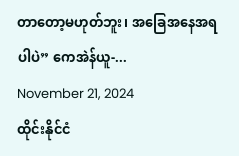တာတော့မဟုတ်ဘူး၊ အခြေအနေအရပါပဲ” ကေအဲန်ယူ-...
November 21, 2024
ထိုင်းနိုင်ငံ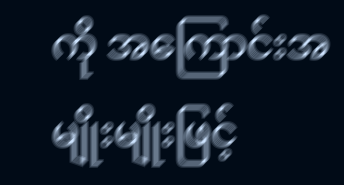ကို အကြောင်းအမျိုးမျိုးဖြင့်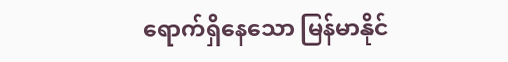ရောက်ရှိနေသော မြန်မာနိုင်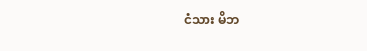ငံသား မိဘ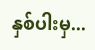နှစ်ပါးမှ...